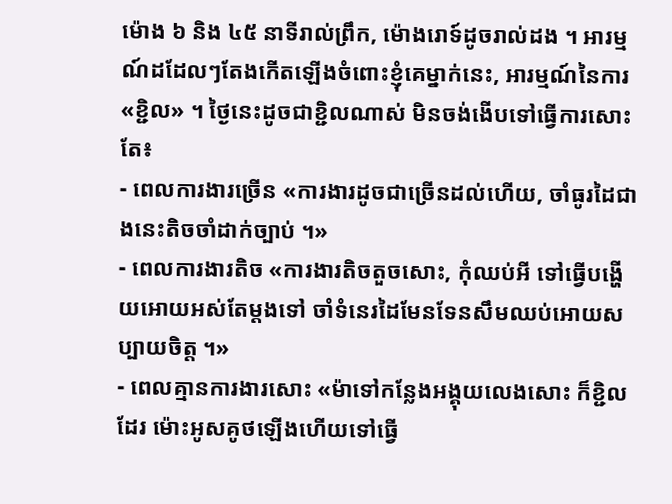ម៉ោង ៦ និង ៤៥ នាទីរាល់ព្រឹក, ម៉ោងរោទ៍ដូចរាល់ដង ។ អារម្មណ៍ដដែលៗតែងកើតឡើងចំពោះខ្ញុំគេម្នាក់នេះ, អារម្មណ៍នៃការ «ខ្ជិល» ។ ថ្ងៃនេះដូចជាខ្ជិលណាស់ មិនចង់ងើបទៅធ្វើការសោះ តែ៖
- ពេលការងារច្រើន «ការងារដូចជាច្រើនដល់ហើយ, ចាំធូរដៃជាងនេះតិចចាំដាក់ច្បាប់ ។»
- ពេលការងារតិច «ការងារតិចតួចសោះ, កុំឈប់អី ទៅធ្វើបង្ហើយអោយអស់តែម្តងទៅ ចាំទំនេរដៃមែនទែនសឹមឈប់អោយសប្បាយចិត្ត ។»
- ពេលគ្មានការងារសោះ «ម៉ាទៅកន្លែងអង្គុយលេងសោះ ក៏ខ្ជិលដែរ ម៉ោះអូសគូថឡើងហើយទៅធ្វើ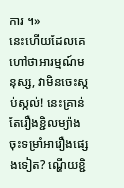ការ ។»
នេះហើយដែលគេហៅថាអារម្មណ៍មនុស្ស, វាមិនចេះស្កប់ស្កល់! នេះគ្រាន់តែរឿងខ្ជិលម្យ៉ាង ចុះទម្រាំអារឿងផ្សេងទៀត? ណ្ហើយខ្ជិ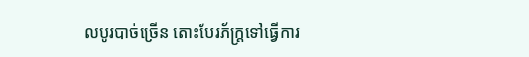លបូរបាច់ច្រើន តោះបែរភ័ក្រ្តទៅធ្វើការ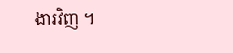ងារវិញ ។